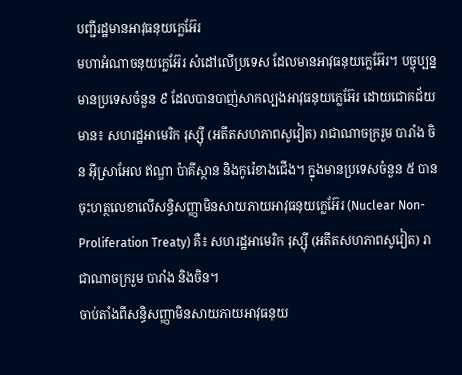បញ្ជីរដ្ឋមានអាវុធនុយក្លេអ៊ែរ
មហាអំណាចនុយក្លេអ៊ែរ សំដៅលើប្រទេស ដែលមានអាវុធនុយក្លេអ៊ែរ។ បច្ចុប្បន្នមានប្រទេសចំនួន ៩ ដែលបានបាញ់សាកល្បងអាវុធនុយក្លេអ៊ែរ ដោយជោគជ័យមាន៖ សហរដ្ឋអាមេរិក រុស្ស៊ី (អតីតសហភាពសូវៀត) រាជាណាចក្ររួម បារាំង ចិន អ៊ីស្រាអែល ឥណ្ឌា ប៉ាគីស្ថាន និងកូរ៉េខាងជើង។ ក្នុងមានប្រទេសចំនួន ៥ បានចុះហត្ថលេខាលើសន្ធិសញ្ញាមិនសាយភាយអាវុធនុយក្លេអ៊ែរ (Nuclear Non-Proliferation Treaty) គឺ៖ សហរដ្ឋអាមេរិក រុស្ស៊ី (អតីតសហភាពសូវៀត) រាជាណាចក្ររួម បារាំង និងចិន។
ចាប់តាំងពីសន្ធិសញ្ញាមិនសាយភាយអាវុធនុយ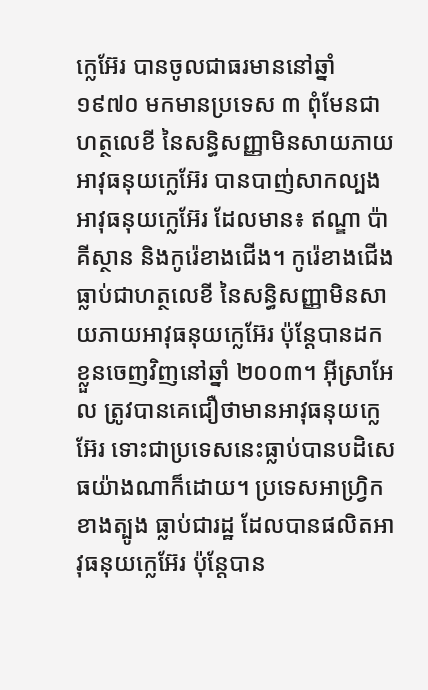ក្លេអ៊ែរ បានចូលជាធរមាននៅឆ្នាំ ១៩៧០ មកមានប្រទេស ៣ ពុំមែនជាហត្ថលេខី នៃសន្ធិសញ្ញាមិនសាយភាយអាវុធនុយក្លេអ៊ែរ បានបាញ់សាកល្បងអាវុធនុយក្លេអ៊ែរ ដែលមាន៖ ឥណ្ឌា ប៉ាគីស្ថាន និងកូរ៉េខាងជើង។ កូរ៉េខាងជើង ធ្លាប់ជាហត្ថលេខី នៃសន្ធិសញ្ញាមិនសាយភាយអាវុធនុយក្លេអ៊ែរ ប៉ុន្តែបានដកខ្លួនចេញវិញនៅឆ្នាំ ២០០៣។ អ៊ីស្រាអែល ត្រូវបានគេជឿថាមានអាវុធនុយក្លេអ៊ែរ ទោះជាប្រទេសនេះធ្លាប់បានបដិសេធយ៉ាងណាក៏ដោយ។ ប្រទេសអាហ្វ្រិកខាងត្បូង ធ្លាប់ជារដ្ឋ ដែលបានផលិតអាវុធនុយក្លេអ៊ែរ ប៉ុន្តែបាន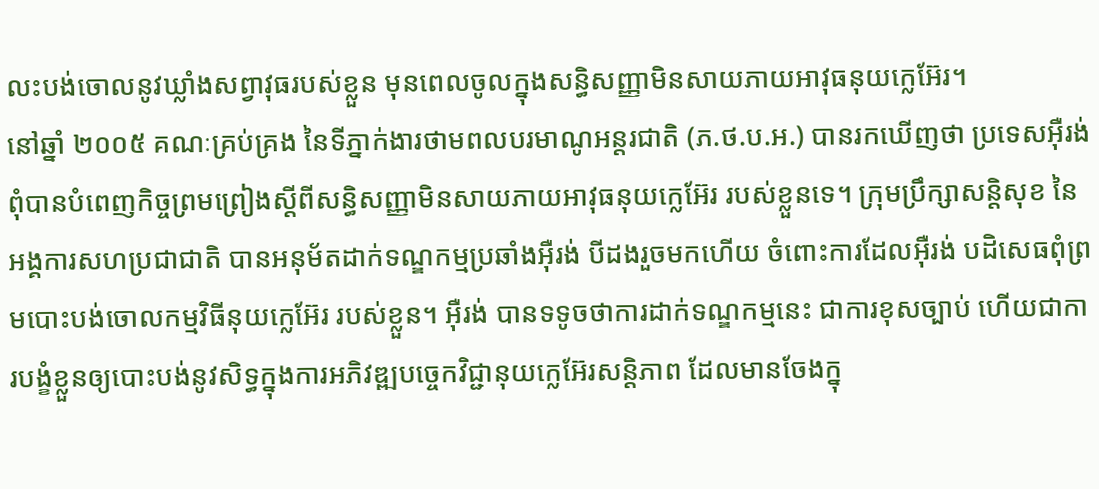លះបង់ចោលនូវឃ្លាំងសព្វាវុធរបស់ខ្លួន មុនពេលចូលក្នុងសន្ធិសញ្ញាមិនសាយភាយអាវុធនុយក្លេអ៊ែរ។
នៅឆ្នាំ ២០០៥ គណៈគ្រប់គ្រង នៃទីភ្នាក់ងារថាមពលបរមាណូអន្តរជាតិ (ភ.ថ.ប.អ.) បានរកឃើញថា ប្រទេសអ៊ឺរង់ ពុំបានបំពេញកិច្ចព្រមព្រៀងស្ដីពីសន្ធិសញ្ញាមិនសាយភាយអាវុធនុយក្លេអ៊ែរ របស់ខ្លួនទេ។ ក្រុមប្រឹក្សាសន្តិសុខ នៃអង្គការសហប្រជាជាតិ បានអនុម័តដាក់ទណ្ឌកម្មប្រឆាំងអ៊ឺរង់ បីដងរួចមកហើយ ចំពោះការដែលអ៊ឺរង់ បដិសេធពុំព្រមបោះបង់ចោលកម្មវិធីនុយក្លេអ៊ែរ របស់ខ្លួន។ អ៊ឺរង់ បានទទូចថាការដាក់ទណ្ឌកម្មនេះ ជាការខុសច្បាប់ ហើយជាការបង្ខំខ្លួនឲ្យបោះបង់នូវសិទ្ធក្នុងការអភិវឌ្ឍបច្ចេកវិជ្ជានុយក្លេអ៊ែរសន្តិភាព ដែលមានចែងក្នុ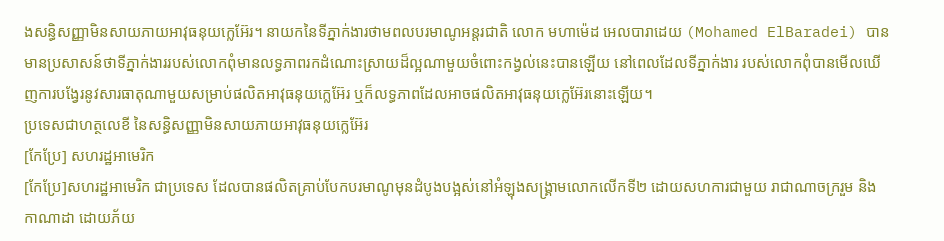ងសន្ធិសញ្ញាមិនសាយភាយអាវុធនុយក្លេអ៊ែរ។ នាយកនៃទីភ្នាក់ងារថាមពលបរមាណូអន្តរជាតិ លោក មហាម៉េដ អេលបារាដេយ (Mohamed ElBaradei) បានមានប្រសាសន៍ថាទីភ្នាក់ងាររបស់លោកពុំមានលទ្ធភាពរកដំណោះស្រាយដ៏ល្អណាមួយចំពោះកង្វល់នេះបានឡើយ នៅពេលដែលទីភ្នាក់ងារ របស់លោកពុំបានមើលឃើញការបង្វែរនូវសារធាតុណាមួយសម្រាប់ផលិតអាវុធនុយក្លេអ៊ែរ ឬក៏លទ្ធភាពដែលអាចផលិតអាវុធនុយក្លេអ៊ែរនោះឡើយ។
ប្រទេសជាហត្ថលេខី នៃសន្ធិសញ្ញាមិនសាយភាយអាវុធនុយក្លេអ៊ែរ
[កែប្រែ] សហរដ្ឋអាមេរិក
[កែប្រែ]សហរដ្ឋអាមេរិក ជាប្រទេស ដែលបានផលិតគ្រាប់បែកបរមាណូមុនដំបូងបង្អស់នៅអំឡុងសង្គ្រាមលោកលើកទី២ ដោយសហការជាមួយ រាជាណាចក្ររួម និងកាណាដា ដោយភ័យ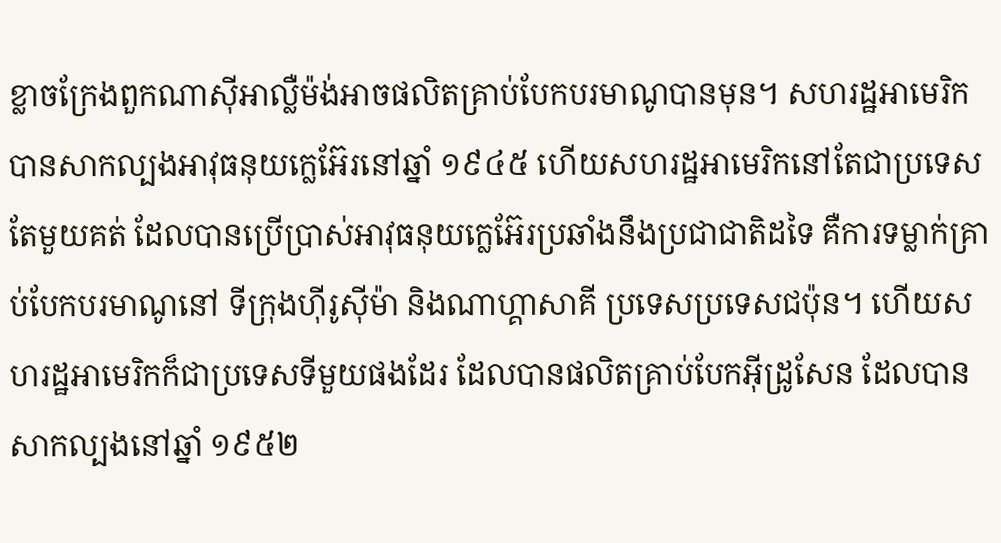ខ្លាចក្រែងពួកណាស៊ីអាល្លឺម៉ង់អាចផលិតគ្រាប់បែកបរមាណូបានមុន។ សហរដ្ឋអាមេរិកបានសាកល្បងអាវុធនុយក្លេអ៊ែរនៅឆ្នាំ ១៩៤៥ ហើយសហរដ្ឋអាមេរិកនៅតែជាប្រទេសតែមួយគត់ ដែលបានប្រើប្រាស់អាវុធនុយក្លេអ៊ែរប្រឆាំងនឹងប្រជាជាតិដទៃ គឺការទម្លាក់គ្រាប់បែកបរមាណូនៅ ទីក្រុងហ៊ីរូស៊ីម៉ា និងណាហ្គាសាគី ប្រទេសប្រទេសជប៉ុន។ ហើយសហរដ្ឋអាមេរិកក៏ជាប្រទេសទីមួយផងដែរ ដែលបានផលិតគ្រាប់បែកអ៊ីដ្រូសែន ដែលបានសាកល្បងនៅឆ្នាំ ១៩៥២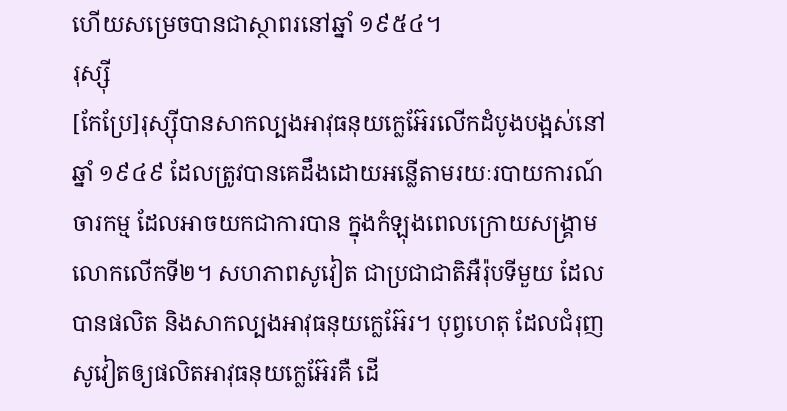ហើយសម្រេចបានជាស្ថាពរនៅឆ្នាំ ១៩៥៤។
រុស្ស៊ី
[កែប្រែ]រុស្ស៊ីបានសាកល្បងអាវុធនុយក្លេអ៊ែរលើកដំបូងបង្អស់នៅឆ្នាំ ១៩៤៩ ដែលត្រូវបានគេដឹងដោយអន្លើតាមរយៈរបាយការណ៍ចារកម្ម ដែលអាចយកជាការបាន ក្នុងកំឡុងពេលក្រោយសង្គ្រាមលោកលើកទី២។ សហភាពសូវៀត ជាប្រជាជាតិអឺរ៉ុបទីមួយ ដែលបានផលិត និងសាកល្បងអាវុធនុយក្លេអ៊ែរ។ បុព្វហេតុ ដែលជំរុញសូវៀតឲ្យផលិតអាវុធនុយក្លេអ៊ែរគឺ ដើ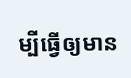ម្បីធ្វើឲ្យមាន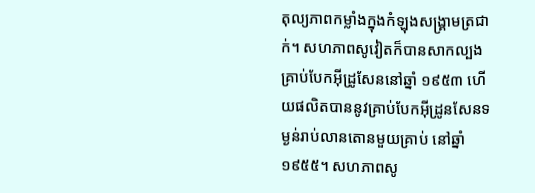តុល្យភាពកម្លាំងក្នុងកំឡុងសង្គ្រាមត្រជាក់។ សហភាពសូវៀតក៏បានសាកល្បងគ្រាប់បែកអ៊ីដ្រូសែននៅឆ្នាំ ១៩៥៣ ហើយផលិតបាននូវគ្រាប់បែកអ៊ីដ្រូនសែនទម្ងន់រាប់លានតោនមួយគ្រាប់ នៅឆ្នាំ ១៩៥៥។ សហភាពសូ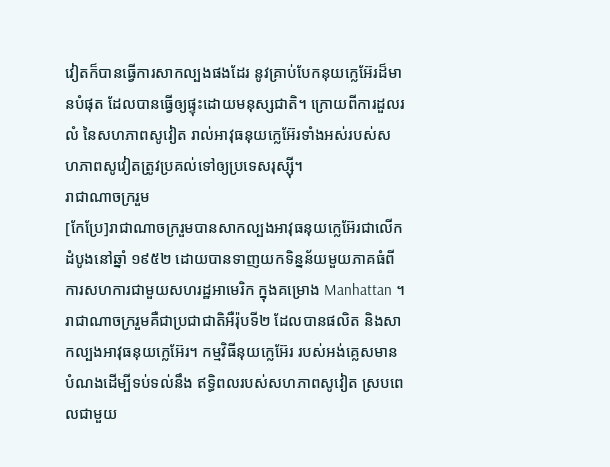វៀតក៏បានធ្វើការសាកល្បងផងដែរ នូវគ្រាប់បែកនុយក្លេអ៊ែរដ៏មានបំផុត ដែលបានធ្វើឲ្យផ្ទុះដោយមនុស្សជាតិ។ ក្រោយពីការដួលរលំ នៃសហភាពសូវៀត រាល់អាវុធនុយក្លេអ៊ែរទាំងអស់របស់សហភាពសូវៀតត្រូវប្រគល់ទៅឲ្យប្រទេសរុស្ស៊ី។
រាជាណាចក្ររួម
[កែប្រែ]រាជាណាចក្ររួមបានសាកល្បងអាវុធនុយក្លេអ៊ែរជាលើកដំបូងនៅឆ្នាំ ១៩៥២ ដោយបានទាញយកទិន្នន័យមួយភាគធំពីការសហការជាមួយសហរដ្ឋអាមេរិក ក្នុងគម្រោង Manhattan ។ រាជាណាចក្ររួមគឺជាប្រជាជាតិអឺរ៉ុបទី២ ដែលបានផលិត និងសាកល្បងអាវុធនុយក្លេអ៊ែរ។ កម្មវិធីនុយក្លេអ៊ែរ របស់អង់គ្លេសមានបំណងដើម្បីទប់ទល់នឹង ឥទ្ធិពលរបស់សហភាពសូវៀត ស្របពេលជាមួយ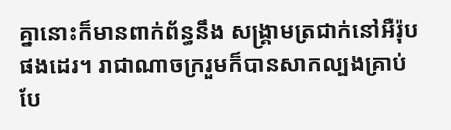គ្នានោះក៏មានពាក់ព័ន្ធនឹង សង្គ្រាមត្រជាក់នៅអឺរ៉ុបផងដេរ។ រាជាណាចក្ររួមក៏បានសាកល្បងគ្រាប់បែ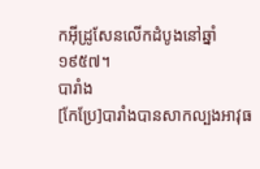កអ៊ីដ្រូសែនលើកដំបូងនៅឆ្នាំ ១៩៥៧។
បារាំង
[កែប្រែ]បារាំងបានសាកល្បងអាវុធ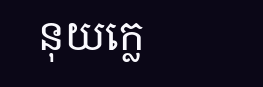នុយក្លេ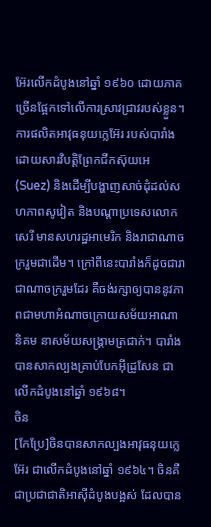អ៊ែរលើកដំបូងនៅឆ្នាំ ១៩៦០ ដោយភាគច្រើនផ្អែកទៅលើការស្រាវជ្រាវរបស់ខ្លួន។ ការផលិតអាវុធនុយក្លេអ៊ែរ របស់បារាំងដោយសារវិបត្តិព្រែកជីកស៊ុយអេ (Suez) និងដើម្បីបង្ហាញសាច់ដុំដល់សហភាពសូវៀត និងបណ្ដាប្រទេសលោកសេរី មានសហរដ្ឋអាមេរិក និងរាជាណាចក្ររួមជាដើម។ ក្រៅពីនេះបារាំងក៏ដូចជារាជាណាចក្ររួមដែរ គឺចង់រក្សាឲ្យបាននូវភាពជាមហាអំណាចក្រោយសម័យអាណានិគម នាសម័យសង្គ្រាមត្រជាក់។ បារាំងបានសាកល្បងគ្រាប់បែកអ៊ីដ្រូសែន ជាលើកដំបូងនៅឆ្នាំ ១៩៦៨។
ចិន
[កែប្រែ]ចិនបានសាកល្បងអាវុធនុយក្លេអ៊ែរ ជាលើកដំបូងនៅឆ្នាំ ១៩៦៤។ ចិនគឺជាប្រជាជាតិអាស៊ីដំបូងបង្អស់ ដែលបាន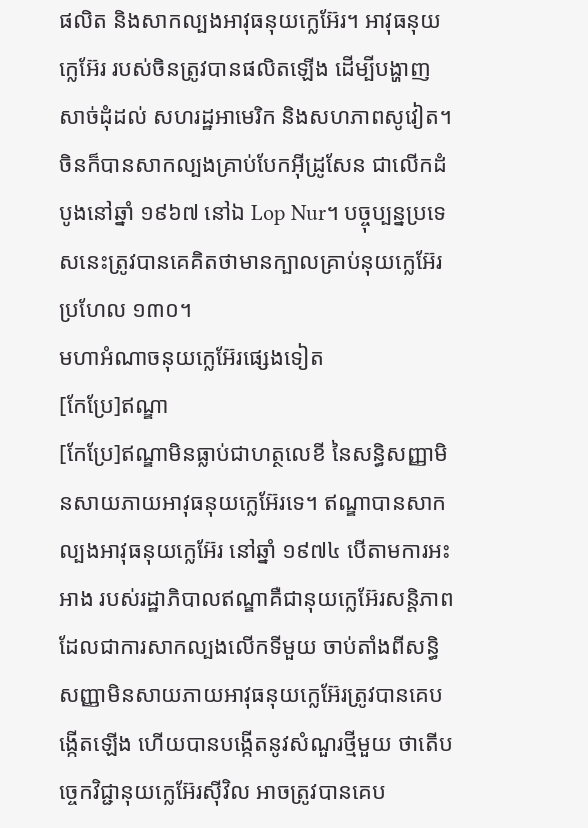ផលិត និងសាកល្បងអាវុធនុយក្លេអ៊ែរ។ អាវុធនុយក្លេអ៊ែរ របស់ចិនត្រូវបានផលិតឡើង ដើម្បីបង្ហាញសាច់ដុំដល់ សហរដ្ឋអាមេរិក និងសហភាពសូវៀត។ ចិនក៏បានសាកល្បងគ្រាប់បែកអ៊ីដ្រូសែន ជាលើកដំបូងនៅឆ្នាំ ១៩៦៧ នៅឯ Lop Nur។ បច្ចុប្បន្នប្រទេសនេះត្រូវបានគេគិតថាមានក្បាលគ្រាប់នុយក្លេអ៊ែរប្រហែល ១៣០។
មហាអំណាចនុយក្លេអ៊ែរផ្សេងទៀត
[កែប្រែ]ឥណ្ឌា
[កែប្រែ]ឥណ្ឌាមិនធ្លាប់ជាហត្ថលេខី នៃសន្ធិសញ្ញាមិនសាយភាយអាវុធនុយក្លេអ៊ែរទេ។ ឥណ្ឌាបានសាកល្បងអាវុធនុយក្លេអ៊ែរ នៅឆ្នាំ ១៩៧៤ បើតាមការអះអាង របស់រដ្ឋាភិបាលឥណ្ឌាគឺជានុយក្លេអ៊ែរសន្តិភាព ដែលជាការសាកល្បងលើកទីមួយ ចាប់តាំងពីសន្ធិសញ្ញាមិនសាយភាយអាវុធនុយក្លេអ៊ែរត្រូវបានគេបង្កើតឡើង ហើយបានបង្កើតនូវសំណួរថ្មីមួយ ថាតើបច្ចេកវិជ្ជានុយក្លេអ៊ែរស៊ីវិល អាចត្រូវបានគេប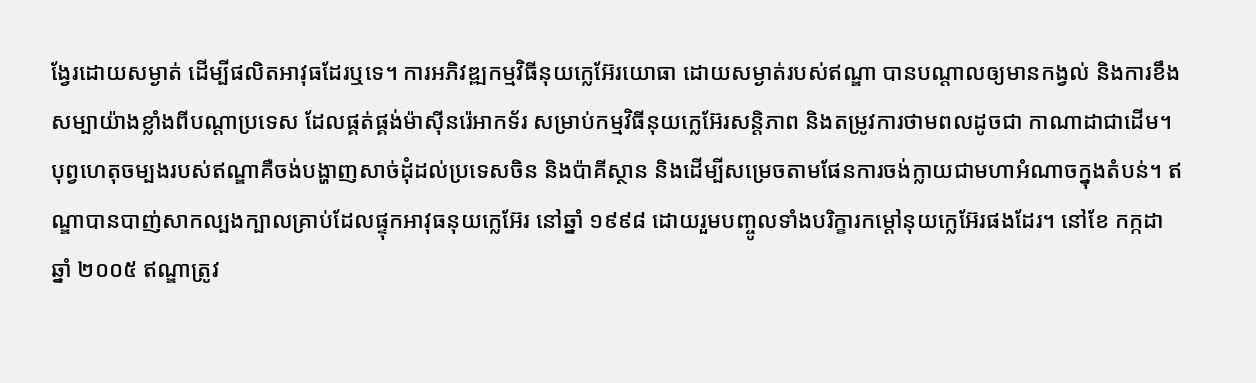ង្វែរដោយសម្ងាត់ ដើម្បីផលិតអាវុធដែរឬទេ។ ការអភិវឌ្ឍកម្មវិធីនុយក្លេអ៊ែរយោធា ដោយសម្ងាត់របស់ឥណ្ឌា បានបណ្ដាលឲ្យមានកង្វល់ និងការខឹងសម្បាយ៉ាងខ្លាំងពីបណ្ដាប្រទេស ដែលផ្គត់ផ្គង់ម៉ាស៊ីនរ៉េអាកទ័រ សម្រាប់កម្មវិធីនុយក្លេអ៊ែរសន្តិភាព និងតម្រូវការថាមពលដូចជា កាណាដាជាដើម។ បុព្វហេតុចម្បងរបស់ឥណ្ឌាគឺចង់បង្ហាញសាច់ដុំដល់ប្រទេសចិន និងប៉ាគីស្ថាន និងដើម្បីសម្រេចតាមផែនការចង់ក្លាយជាមហាអំណាចក្នុងតំបន់។ ឥណ្ឌាបានបាញ់សាកល្បងក្បាលគ្រាប់ដែលផ្ទុកអាវុធនុយក្លេអ៊ែរ នៅឆ្នាំ ១៩៩៨ ដោយរួមបញ្ចូលទាំងបរិក្ខារកម្ដៅនុយក្លេអ៊ែរផងដែរ។ នៅខែ កក្កដា ឆ្នាំ ២០០៥ ឥណ្ឌាត្រូវ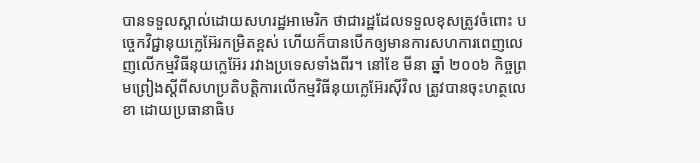បានទទួលស្គាល់ដោយសហរដ្ឋអាមេរិក ថាជារដ្ឋដែលទទួលខុសត្រូវចំពោះ បច្ចេកវិជ្ជានុយក្លេអ៊ែរកម្រិតខ្ពស់ ហើយក៏បានបើកឲ្យមានការសហការពេញលេញលើកម្មវិធីនុយក្លេអ៊ែរ រវាងប្រទេសទាំងពីរ។ នៅខែ មីនា ឆ្នាំ ២០០៦ កិច្ចព្រមព្រៀងស្ដីពីសហប្រតិបត្តិការលើកម្មវិធីនុយក្លេអ៊ែរស៊ីវិល ត្រូវបានចុះហត្ថលេខា ដោយប្រធានាធិប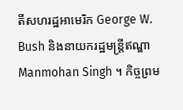តីសហរដ្ឋអាមេរិក George W. Bush និងនាយករដ្ឋមន្ត្រីឥណ្ឌា Manmohan Singh ។ កិច្ចព្រម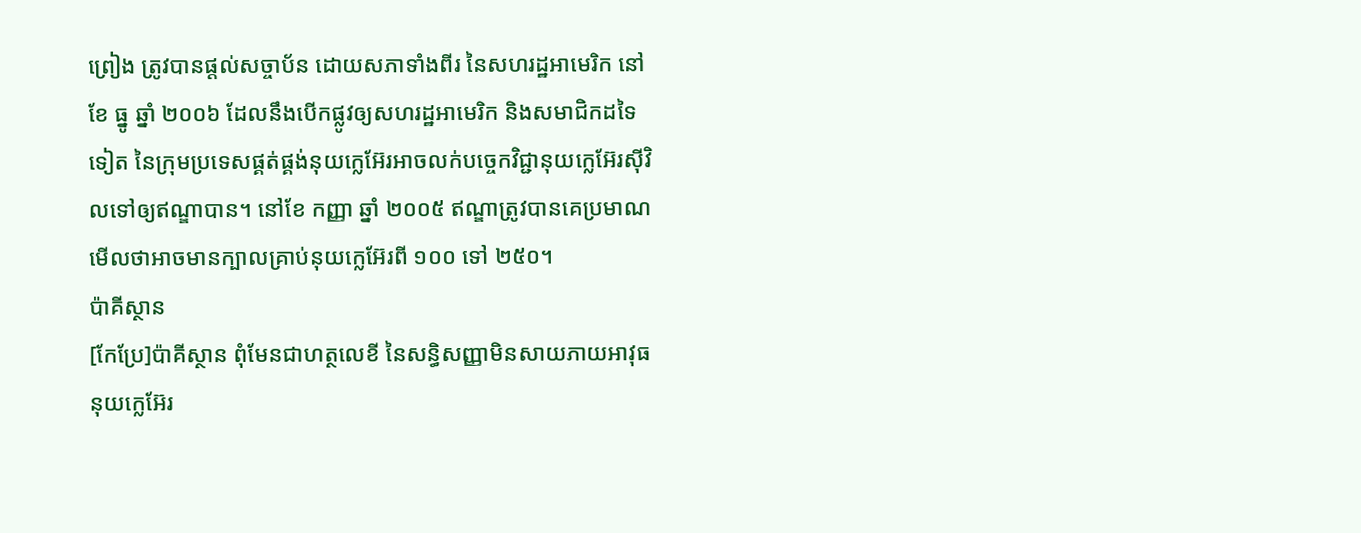ព្រៀង ត្រូវបានផ្ដល់សច្ចាប័ន ដោយសភាទាំងពីរ នៃសហរដ្ឋអាមេរិក នៅខែ ធ្នូ ឆ្នាំ ២០០៦ ដែលនឹងបើកផ្លូវឲ្យសហរដ្ឋអាមេរិក និងសមាជិកដទៃទៀត នៃក្រុមប្រទេសផ្គត់ផ្គង់នុយក្លេអ៊ែរអាចលក់បច្ចេកវិជ្ជានុយក្លេអ៊ែរស៊ីវិលទៅឲ្យឥណ្ឌាបាន។ នៅខែ កញ្ញា ឆ្នាំ ២០០៥ ឥណ្ឌាត្រូវបានគេប្រមាណមើលថាអាចមានក្បាលគ្រាប់នុយក្លេអ៊ែរពី ១០០ ទៅ ២៥០។
ប៉ាគីស្ថាន
[កែប្រែ]ប៉ាគីស្ថាន ពុំមែនជាហត្ថលេខី នៃសន្ធិសញ្ញាមិនសាយភាយអាវុធនុយក្លេអ៊ែរ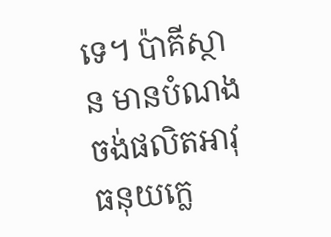ទេ។ ប៉ាគីស្ថាន មានបំណងចង់ផលិតអាវុធនុយក្លេ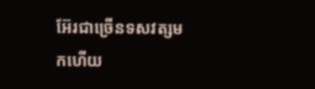អ៊ែរជាច្រើនទសវត្សមកហើយ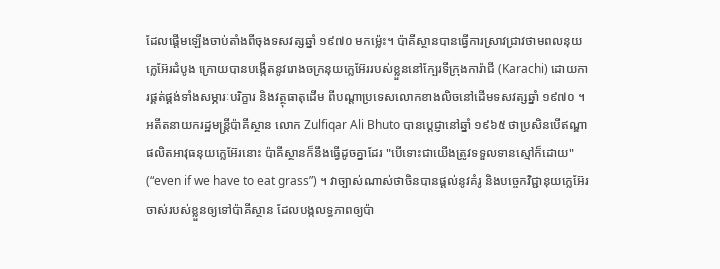ដែលផ្ដើមឡើងចាប់តាំងពីចុងទសវត្សឆ្នាំ ១៩៧០ មកម៉្លេះ។ ប៉ាគីស្ថានបានធ្វើការស្រាវជ្រាវថាមពលនុយក្លេអ៊ែរដំបូង ក្រោយបានបង្កើតនូវរោងចក្រនុយក្លេអ៊ែររបស់ខ្លួននៅក្បែរទីក្រុងការ៉ាជី (Karachi) ដោយការផ្គត់ផ្គង់ទាំងសម្ភារៈបរិក្ខារ និងវត្ថុធាតុដើម ពីបណ្ដាប្រទេសលោកខាងលិចនៅដើមទសវត្សឆ្នាំ ១៩៧០ ។ អតីតនាយករដ្ឋមន្ត្រីប៉ាគីស្ថាន លោក Zulfiqar Ali Bhuto បានប្ដេជ្ញានៅឆ្នាំ ១៩៦៥ ថាប្រសិនបើឥណ្ឌាផលិតអាវុធនុយក្លេអ៊ែរនោះ ប៉ាគីស្ថានក៏នឹងធ្វើដូចគ្នាដែរ "បើទោះជាយើងត្រូវទទួលទានស្មៅក៏ដោយ" (“even if we have to eat grass”) ។ វាច្បាស់ណាស់ថាចិនបានផ្ដល់នូវគំរូ និងបច្ចេកវិជ្ជានុយក្លេអ៊ែរចាស់របស់ខ្លួនឲ្យទៅប៉ាគីស្ថាន ដែលបង្កលទ្ធភាពឲ្យប៉ា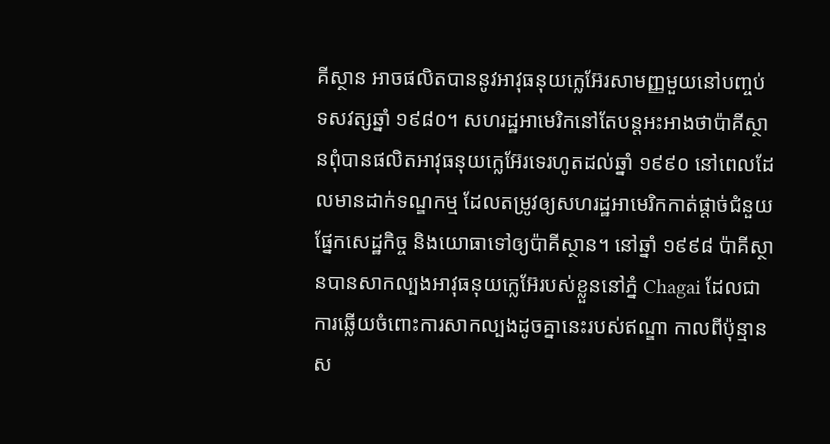គីស្ថាន អាចផលិតបាននូវអាវុធនុយក្លេអ៊ែរសាមញ្ញមួយនៅបញ្ចប់ទសវត្សឆ្នាំ ១៩៨០។ សហរដ្ឋអាមេរិកនៅតែបន្តអះអាងថាប៉ាគីស្ថានពុំបានផលិតអាវុធនុយក្លេអ៊ែរទេរហូតដល់ឆ្នាំ ១៩៩០ នៅពេលដែលមានដាក់ទណ្ឌកម្ម ដែលតម្រូវឲ្យសហរដ្ឋអាមេរិកកាត់ផ្ដាច់ជំនួយផ្នែកសេដ្ឋកិច្ច និងយោធាទៅឲ្យប៉ាគីស្ថាន។ នៅឆ្នាំ ១៩៩៨ ប៉ាគីស្ថានបានសាកល្បងអាវុធនុយក្លេអ៊ែរបស់ខ្លួននៅភ្នំ Chagai ដែលជាការឆ្លើយចំពោះការសាកល្បងដូចគ្នានេះរបស់ឥណ្ឌា កាលពីប៉ុន្មានស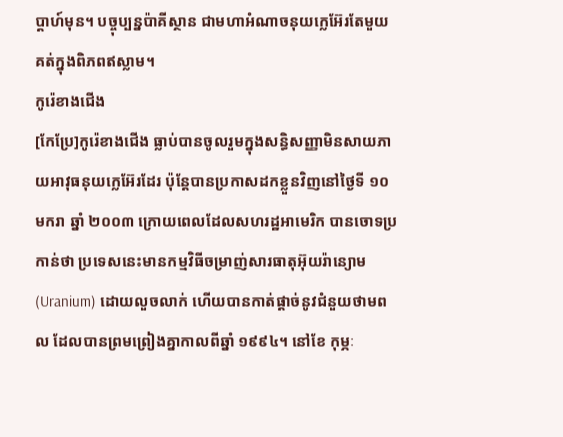ប្ដាហ៍មុន។ បច្ចុប្បន្នប៉ាគីស្ថាន ជាមហាអំណាចនុយក្លេអ៊ែរតែមួយគត់ក្នុងពិភពឥស្លាម។
កូរ៉េខាងជើង
[កែប្រែ]កូរ៉េខាងជើង ធ្លាប់បានចូលរួមក្នុងសន្ធិសញ្ញាមិនសាយភាយអាវុធនុយក្លេអ៊ែរដែរ ប៉ុន្តែបានប្រកាសដកខ្លួនវិញនៅថ្ងៃទី ១០ មករា ឆ្នាំ ២០០៣ ក្រោយពេលដែលសហរដ្ឋអាមេរិក បានចោទប្រកាន់ថា ប្រទេសនេះមានកម្មវិធីចម្រាញ់សារធាតុអ៊ុយរ៉ាន្យោម (Uranium) ដោយលួចលាក់ ហើយបានកាត់ផ្ដាច់នូវជំនួយថាមពល ដែលបានព្រមព្រៀងគ្នាកាលពីឆ្នាំ ១៩៩៤។ នៅខែ កុម្ភៈ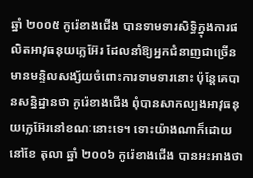ឆ្នាំ ២០០៥ កូរ៉េខាងជើង បានទាមទារសិទ្ធិក្នុងការផលិតអាវុធនុយក្លេអ៊ែរ ដែលនាំឱ្យអ្នកជំនាញជាច្រើនមានមន្ទិលសង្ស័យចំពោះការទាមទារនោះ ប៉ុន្តែគេបានសន្និដ្ឋានថា កូរ៉េខាងជើង ពុំបានសាកល្បងអាវុធនុយក្លេអ៊ែរនៅខណៈនោះទេ។ ទោះយ៉ាងណាក៏ដោយ នៅខែ តុលា ឆ្នាំ ២០០៦ កូរ៉េខាងជើង បានអះអាងថា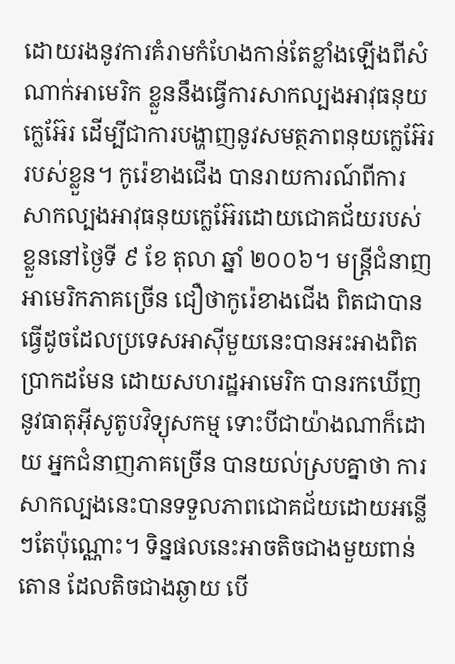ដោយរងនូវការគំរាមកំហែងកាន់តែខ្លាំងឡើងពីសំណាក់អាមេរិក ខ្លួននឹងធ្វើការសាកល្បងអាវុធនុយក្លេអ៊ែរ ដើម្បីជាការបង្ហាញនូវសមត្ថភាពនុយក្លេអ៊ែររបស់ខ្លួន។ កូរ៉េខាងជើង បានរាយការណ៍ពីការសាកល្បងអាវុធនុយក្លេអ៊ែរដោយជោគជ័យរបស់ខ្លួននៅថ្ងៃទី ៩ ខែ តុលា ឆ្នាំ ២០០៦។ មន្ត្រីជំនាញអាមេរិកភាគច្រើន ជឿថាកូរ៉េខាងជើង ពិតជាបានធ្វើដូចដែលប្រទេសអាស៊ីមួយនេះបានអះអាងពិតប្រាកដមែន ដោយសហរដ្ឋអាមេរិក បានរកឃើញនូវធាតុអ៊ីសូតូបវិទ្យុសកម្ម ទោះបីជាយ៉ាងណាក៏ដោយ អ្នកជំនាញភាគច្រើន បានយល់ស្របគ្នាថា ការសាកល្បងនេះបានទទួលភាពជោគជ័យដោយអន្លើៗតែប៉ុណ្ណោះ។ ទិន្នផលនេះអាចតិចជាងមួយពាន់តោន ដែលតិចជាងឆ្ងាយ បើ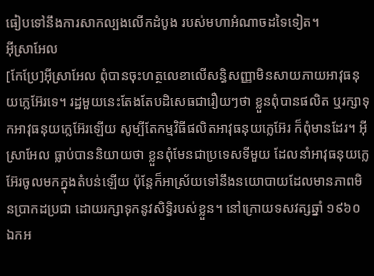ធៀបទៅនឹងការសាកល្បងលើកដំបូង របស់មហាអំណាចដទៃទៀត។
អ៊ីស្រាអែល
[កែប្រែ]អ៊ីស្រាអែល ពុំបានចុះហត្ថលេខាលើសន្ធិសញ្ញាមិនសាយភាយអាវុធនុយក្លេអ៊ែរទេ។ រដ្ឋមួយនេះតែងតែបដិសេធជារឿយៗថា ខ្លួនពុំបានផលិត ឬរក្សាទុកអាវុធនុយក្លេអ៊ែរឡើយ សូម្បីតែកម្មវិធីផលិតអាវុធនុយក្លេអ៊ែរ ក៏ពុំមានដែរ។ អ៊ីស្រាអែល ធ្លាប់បាននិយាយថា ខ្លួនពុំមែនជាប្រទេសទីមួយ ដែលនាំអាវុធនុយក្លេអ៊ែរចូលមកក្នុងតំបន់ឡើយ ប៉ុន្តែក៏អាស្រ័យទៅនឹងនយោបាយដែលមានភាពមិនប្រាកដប្រជា ដោយរក្សាទុកនូវសិទ្ធិរបស់ខ្លួន។ នៅក្រោយទសវត្សឆ្នាំ ១៩៦០ ឯកអ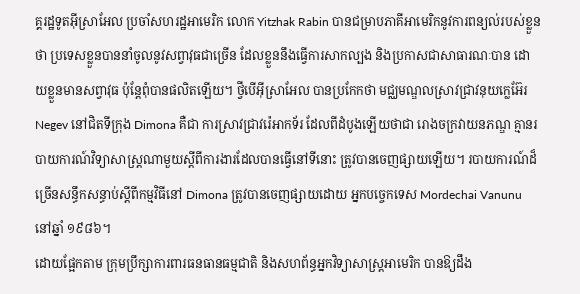គ្គរដ្ឋទូតអ៊ីស្រាអែល ប្រចាំសហរដ្ឋអាមេរិក លោក Yitzhak Rabin បានជម្រាបភាគីអាមេរិកនូវការពន្យល់របស់ខ្លួនថា ប្រទេសខ្លួនបាននាំចូលនូវសព្វាវុធជាច្រើន ដែលខ្លួននឹងធ្វើការសាកល្បង និងប្រកាសជាសាធារណៈបាន ដោយខ្លួនមានសព្វាវុធ ប៉ុន្តែពុំបានផលិតឡើយ។ ថ្វីបើអ៊ីស្រាអែល បានប្រកែកថា មជ្ឈមណ្ឌលស្រាវជ្រាវនុយក្លេអ៊ែរ Negev នៅជិតទីក្រុង Dimona គឺជា ការស្រាវជ្រាវរ៉េអាកទ័រ ដែលពីដំបូងឡើយថាជា រោងចក្រវាយនភណ្ឌ គ្មានរបាយការណ៍វិទ្យាសាស្ត្រណាមួយស្ដីពីការងារដែលបានធ្វើនៅទីនោះ ត្រូវបានចេញផ្សាយឡើយ។ របាយការណ៍ដ៏ច្រើនសន្ធឹកសន្ធាប់ស្ដីពីកម្មវិធីនៅ Dimona ត្រូវបានចេញផ្សាយដោយ អ្នកបច្ចេកទេស Mordechai Vanunu នៅឆ្នាំ ១៩៨៦។
ដោយផ្អែកតាម ក្រុមប្រឹក្សាការពារធនធានធម្មជាតិ និងសហព័ន្ធអ្នកវិទ្យាសាស្ត្រអាមេរិក បានឱ្យដឹង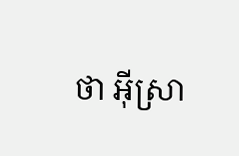ថា អ៊ីស្រា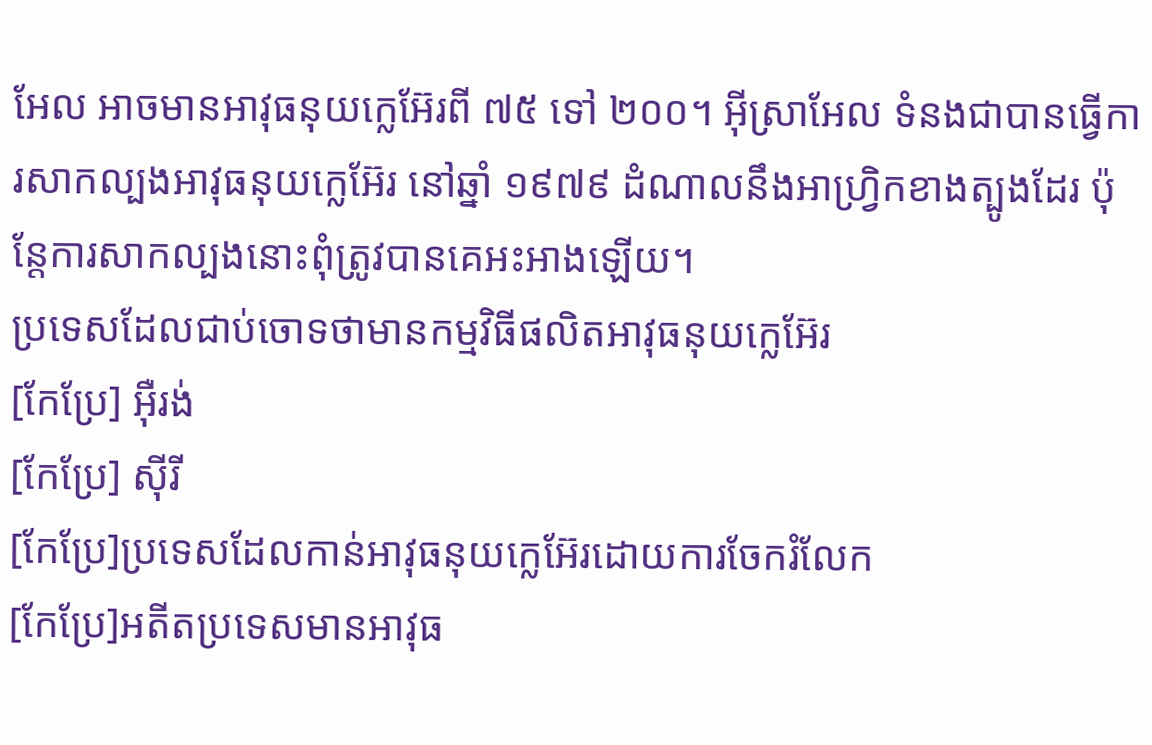អែល អាចមានអាវុធនុយក្លេអ៊ែរពី ៧៥ ទៅ ២០០។ អ៊ីស្រាអែល ទំនងជាបានធ្វើការសាកល្បងអាវុធនុយក្លេអ៊ែរ នៅឆ្នាំ ១៩៧៩ ដំណាលនឹងអាហ្វ្រិកខាងត្បូងដែរ ប៉ុន្តែការសាកល្បងនោះពុំត្រូវបានគេអះអាងឡើយ។
ប្រទេសដែលជាប់ចោទថាមានកម្មវិធីផលិតអាវុធនុយក្លេអ៊ែរ
[កែប្រែ] អ៊ឺរង់
[កែប្រែ] ស៊ីរី
[កែប្រែ]ប្រទេសដែលកាន់អាវុធនុយក្លេអ៊ែរដោយការចែករំលែក
[កែប្រែ]អតីតប្រទេសមានអាវុធ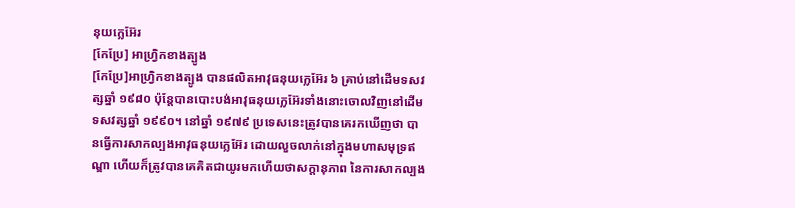នុយក្លេអ៊ែរ
[កែប្រែ] អាហ្វ្រិកខាងត្បូង
[កែប្រែ]អាហ្វ្រិកខាងត្បូង បានផលិតអាវុធនុយក្លេអ៊ែរ ៦ គ្រាប់នៅដើមទសវត្សឆ្នាំ ១៩៨០ ប៉ុន្តែបានបោះបង់អាវុធនុយក្លេអ៊ែរទាំងនោះចោលវិញនៅដើមទសវត្សឆ្នាំ ១៩៩០។ នៅឆ្នាំ ១៩៧៩ ប្រទេសនេះត្រូវបានគេរកឃើញថា បានធ្វើការសាកល្បងអាវុធនុយក្លេអ៊ែរ ដោយលួចលាក់នៅក្នុងមហាសមុទ្រឥណ្ឌា ហើយក៏ត្រូវបានគេគិតជាយូរមកហើយថាសក្ដានុភាព នៃការសាកល្បង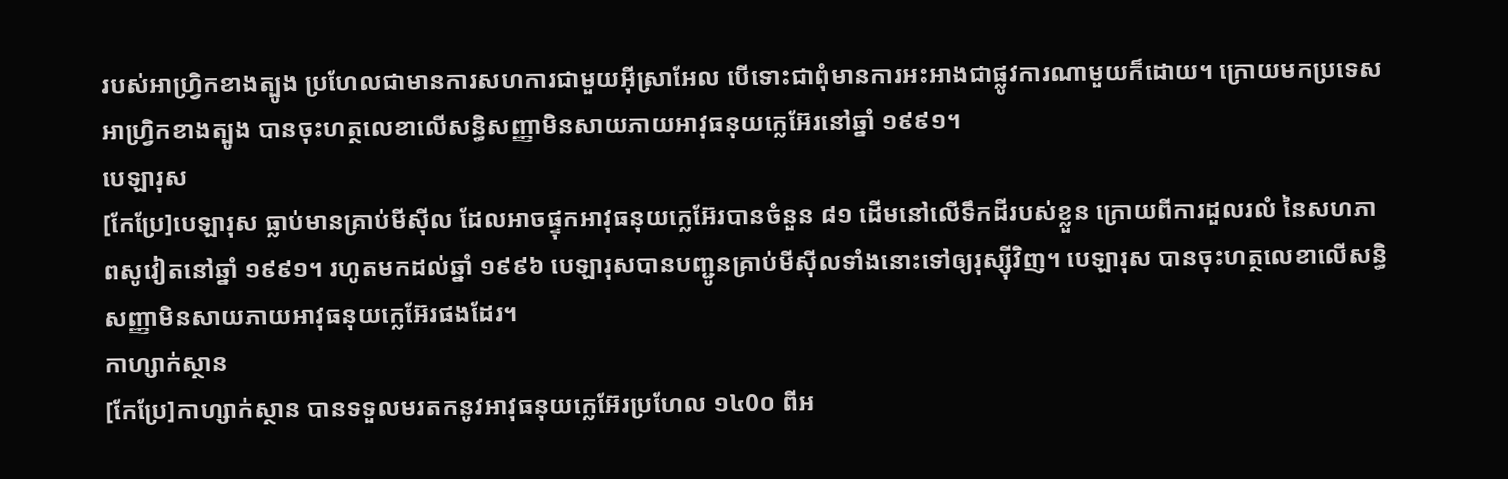របស់អាហ្វ្រិកខាងត្បូង ប្រហែលជាមានការសហការជាមួយអ៊ីស្រាអែល បើទោះជាពុំមានការអះអាងជាផ្លូវការណាមួយក៏ដោយ។ ក្រោយមកប្រទេសអាហ្វ្រិកខាងត្បូង បានចុះហត្ថលេខាលើសន្ធិសញ្ញាមិនសាយភាយអាវុធនុយក្លេអ៊ែរនៅឆ្នាំ ១៩៩១។
បេឡារុស
[កែប្រែ]បេឡារុស ធ្លាប់មានគ្រាប់មីស៊ីល ដែលអាចផ្ទុកអាវុធនុយក្លេអ៊ែរបានចំនួន ៨១ ដើមនៅលើទឹកដីរបស់ខ្លួន ក្រោយពីការដួលរលំ នៃសហភាពសូវៀតនៅឆ្នាំ ១៩៩១។ រហូតមកដល់ឆ្នាំ ១៩៩៦ បេឡារុសបានបញ្ជូនគ្រាប់មីស៊ីលទាំងនោះទៅឲ្យរុស្ស៊ីវិញ។ បេឡារុស បានចុះហត្ថលេខាលើសន្ធិសញ្ញាមិនសាយភាយអាវុធនុយក្លេអ៊ែរផងដែរ។
កាហ្សាក់ស្ថាន
[កែប្រែ]កាហ្សាក់ស្ថាន បានទទួលមរតកនូវអាវុធនុយក្លេអ៊ែរប្រហែល ១៤0០ ពីអ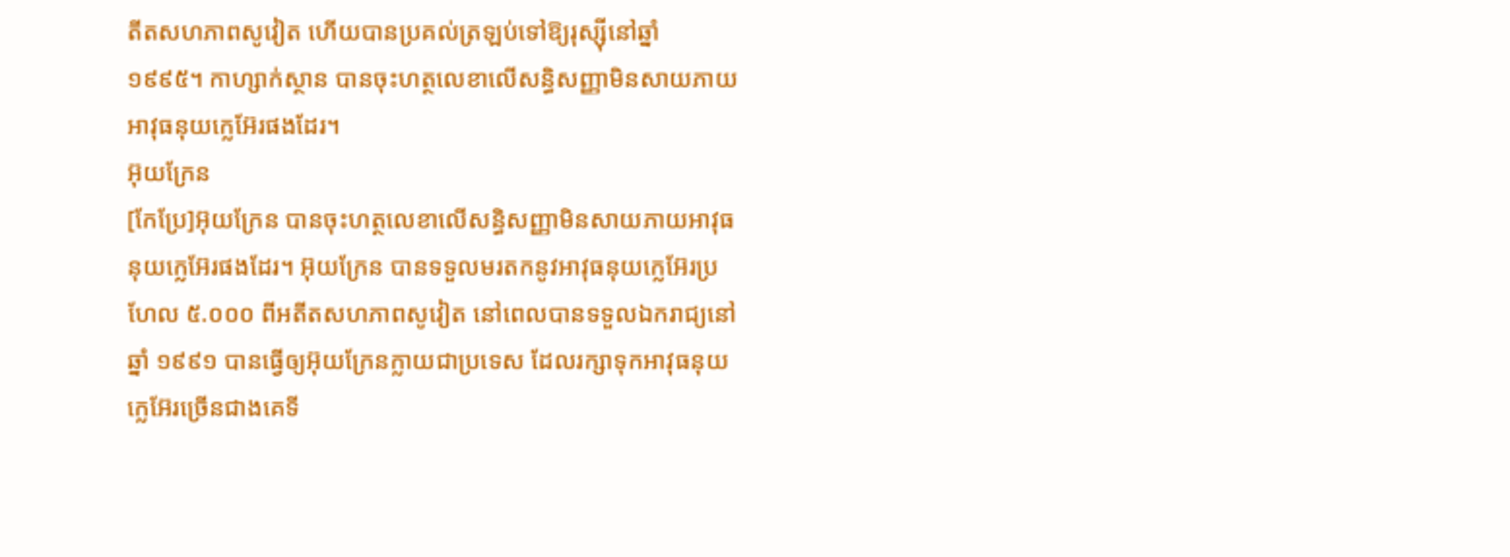តីតសហភាពសូវៀត ហើយបានប្រគល់ត្រឡប់ទៅឱ្យរុស្ស៊ីនៅឆ្នាំ ១៩៩៥។ កាហ្សាក់ស្ថាន បានចុះហត្ថលេខាលើសន្ធិសញ្ញាមិនសាយភាយអាវុធនុយក្លេអ៊ែរផងដែរ។
អ៊ុយក្រែន
[កែប្រែ]អ៊ុយក្រែន បានចុះហត្ថលេខាលើសន្ធិសញ្ញាមិនសាយភាយអាវុធនុយក្លេអ៊ែរផងដែរ។ អ៊ុយក្រែន បានទទួលមរតកនូវអាវុធនុយក្លេអ៊ែរប្រហែល ៥.០០០ ពីអតីតសហភាពសូវៀត នៅពេលបានទទួលឯករាជ្យនៅឆ្នាំ ១៩៩១ បានធ្វើឲ្យអ៊ុយក្រែនក្លាយជាប្រទេស ដែលរក្សាទុកអាវុធនុយក្លេអ៊ែរច្រើនជាងគេទី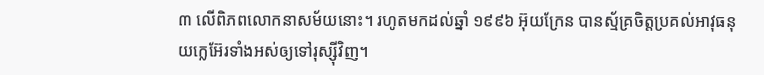៣ លើពិភពលោកនាសម័យនោះ។ រហូតមកដល់ឆ្នាំ ១៩៩៦ អ៊ុយក្រែន បានស្ម័គ្រចិត្តប្រគល់អាវុធនុយក្លេអ៊ែរទាំងអស់ឲ្យទៅរុស្ស៊ីវិញ។